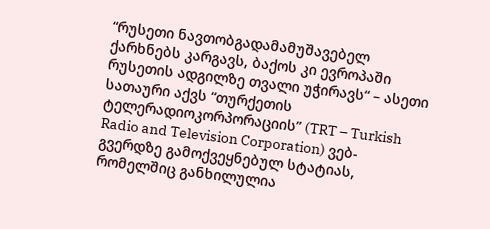“რუსეთი ნავთობგადამამუშავებელ ქარხნებს კარგავს, ბაქოს კი ევროპაში რუსეთის ადგილზე თვალი უჭირავს“ – ასეთი სათაური აქვს “თურქეთის ტელერადიოკორპორაციის” (TRT – Turkish Radio and Television Corporation) ვებ-გვერდზე გამოქვეყნებულ სტატიას, რომელშიც განხილულია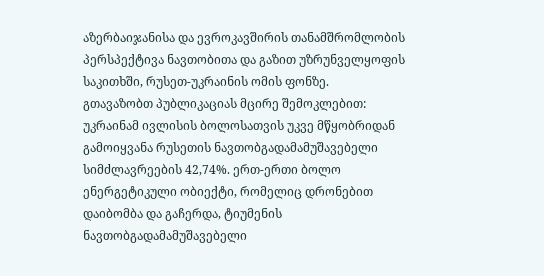აზერბაიჯანისა და ევროკავშირის თანამშრომლობის პერსპექტივა ნავთობითა და გაზით უზრუნველყოფის საკითხში, რუსეთ-უკრაინის ომის ფონზე.
გთავაზობთ პუბლიკაციას მცირე შემოკლებით:
უკრაინამ ივლისის ბოლოსათვის უკვე მწყობრიდან გამოიყვანა რუსეთის ნავთობგადამამუშავებელი სიმძლავრეების 42,74%. ერთ-ერთი ბოლო ენერგეტიკული ობიექტი, რომელიც დრონებით დაიბომბა და გაჩერდა, ტიუმენის ნავთობგადამამუშავებელი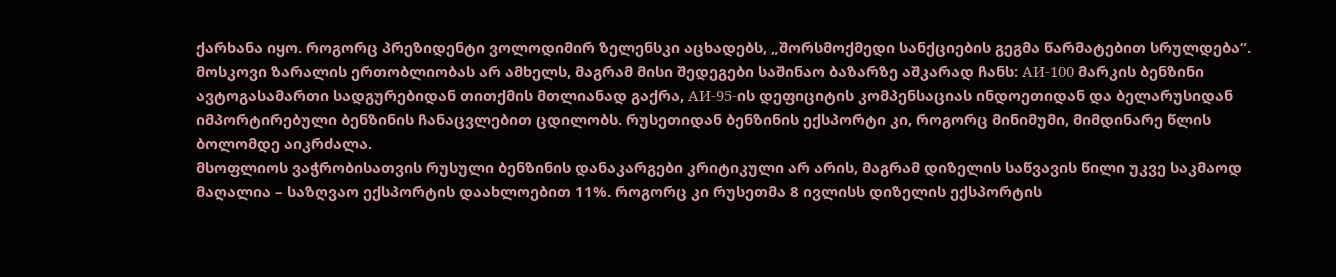ქარხანა იყო. როგორც პრეზიდენტი ვოლოდიმირ ზელენსკი აცხადებს, „შორსმოქმედი სანქციების გეგმა წარმატებით სრულდება“.
მოსკოვი ზარალის ერთობლიობას არ ამხელს, მაგრამ მისი შედეგები საშინაო ბაზარზე აშკარად ჩანს: АИ-100 მარკის ბენზინი ავტოგასამართი სადგურებიდან თითქმის მთლიანად გაქრა, АИ-95-ის დეფიციტის კომპენსაციას ინდოეთიდან და ბელარუსიდან იმპორტირებული ბენზინის ჩანაცვლებით ცდილობს. რუსეთიდან ბენზინის ექსპორტი კი, როგორც მინიმუმი, მიმდინარე წლის ბოლომდე აიკრძალა.
მსოფლიოს ვაჭრობისათვის რუსული ბენზინის დანაკარგები კრიტიკული არ არის, მაგრამ დიზელის საწვავის წილი უკვე საკმაოდ მაღალია – საზღვაო ექსპორტის დაახლოებით 11%. როგორც კი რუსეთმა 8 ივლისს დიზელის ექსპორტის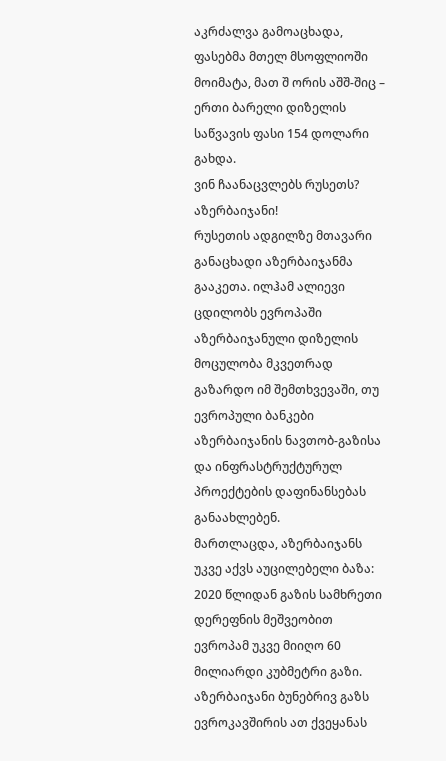აკრძალვა გამოაცხადა, ფასებმა მთელ მსოფლიოში მოიმატა, მათ შ ორის აშშ-შიც – ერთი ბარელი დიზელის საწვავის ფასი 154 დოლარი გახდა.
ვინ ჩაანაცვლებს რუსეთს? აზერბაიჯანი!
რუსეთის ადგილზე მთავარი განაცხადი აზერბაიჯანმა გააკეთა. ილჰამ ალიევი ცდილობს ევროპაში აზერბაიჯანული დიზელის მოცულობა მკვეთრად გაზარდო იმ შემთხვევაში, თუ ევროპული ბანკები აზერბაიჯანის ნავთობ-გაზისა და ინფრასტრუქტურულ პროექტების დაფინანსებას განაახლებენ.
მართლაცდა, აზერბაიჯანს უკვე აქვს აუცილებელი ბაზა: 2020 წლიდან გაზის სამხრეთი დერეფნის მეშვეობით ევროპამ უკვე მიიღო 60 მილიარდი კუბმეტრი გაზი. აზერბაიჯანი ბუნებრივ გაზს ევროკავშირის ათ ქვეყანას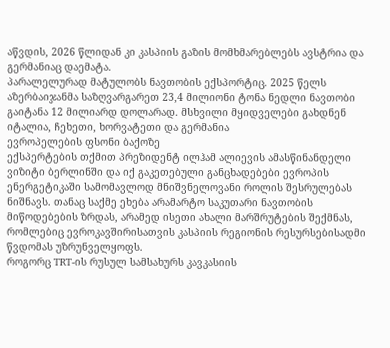აწვდის, 2026 წლიდან კი კასპიის გაზის მომხმარებლებს ავსტრია და გერმანიაც დაემატა.
პარალელურად მატულობს ნავთობის ექსპორტიც. 2025 წელს აზერბაიჯანმა საზღვარგარეთ 23,4 მილიონი ტონა ნედლი ნავთობი გაიტანა 12 მილიარდ დოლარად. მსხვილი მყიდველები გახდნენ იტალია, ჩეხეთი, ხორვატეთი და გერმანია
ევროპელების ფსონი ბაქოზე
ექსპერტების თქმით პრეზიდენტ ილჰამ ალიევის ამასწინანდელი ვიზიტი ბერლინში და იქ გაკეთებული განცხადებები ევროპის ენერგეტიკაში სამომავლოდ მნიშვნელოვანი როლის შესრულებას ნიშნავს. თანაც საქმე ეხება არამარტო საკუთარი ნავთობის მიწოდებების ზრდას, არამედ ისეთი ახალი მარშრუტების შექმნას, რომლებიც ევროკავშირისათვის კასპიის რეგიონის რესურსებისადმი წვდომას უზრუნველყოფს.
როგორც TRT-ის რუსულ სამსახურს კავკასიის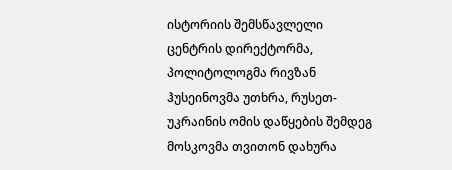ისტორიის შემსწავლელი ცენტრის დირექტორმა, პოლიტოლოგმა რივზან ჰუსეინოვმა უთხრა, რუსეთ-უკრაინის ომის დაწყების შემდეგ მოსკოვმა თვითონ დახურა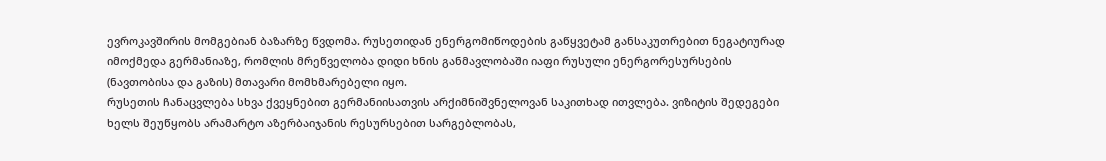ევროკავშირის მომგებიან ბაზარზე წვდომა. რუსეთიდან ენერგომიწოდების გაწყვეტამ განსაკუთრებით ნეგატიურად იმოქმედა გერმანიაზე, რომლის მრეწველობა დიდი ხნის განმავლობაში იაფი რუსული ენერგორესურსების (ნავთობისა და გაზის) მთავარი მომხმარებელი იყო.
რუსეთის ჩანაცვლება სხვა ქვეყნებით გერმანიისათვის არქიმნიშვნელოვან საკითხად ითვლება. ვიზიტის შედეგები ხელს შეუწყობს არამარტო აზერბაიჯანის რესურსებით სარგებლობას,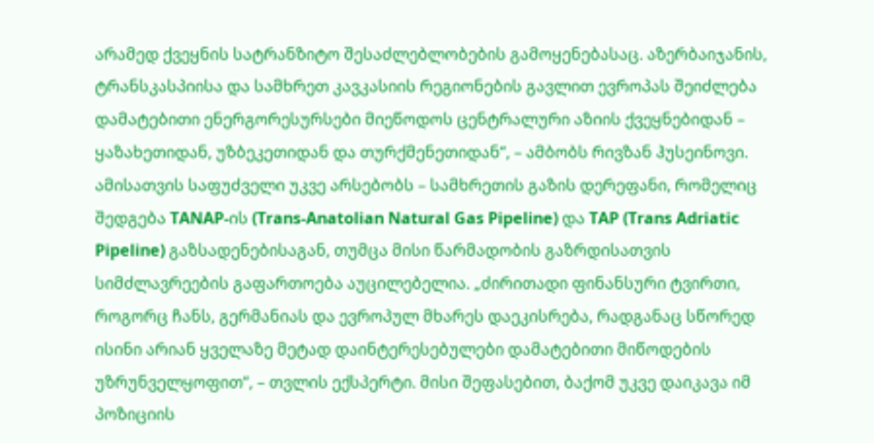არამედ ქვეყნის სატრანზიტო შესაძლებლობების გამოყენებასაც. აზერბაიჯანის, ტრანსკასპიისა და სამხრეთ კავკასიის რეგიონების გავლით ევროპას შეიძლება დამატებითი ენერგორესურსები მიეწოდოს ცენტრალური აზიის ქვეყნებიდან – ყაზახეთიდან, უზბეკეთიდან და თურქმენეთიდან“, – ამბობს რივზან ჰუსეინოვი.
ამისათვის საფუძველი უკვე არსებობს – სამხრეთის გაზის დერეფანი, რომელიც შედგება TANAP-ის (Trans-Anatolian Natural Gas Pipeline) და TAP (Trans Adriatic Pipeline) გაზსადენებისაგან, თუმცა მისი წარმადობის გაზრდისათვის სიმძლავრეების გაფართოება აუცილებელია. „ძირითადი ფინანსური ტვირთი, როგორც ჩანს, გერმანიას და ევროპულ მხარეს დაეკისრება, რადგანაც სწორედ ისინი არიან ყველაზე მეტად დაინტერესებულები დამატებითი მიწოდების უზრუნველყოფით“, – თვლის ექსპერტი. მისი შეფასებით, ბაქომ უკვე დაიკავა იმ პოზიციის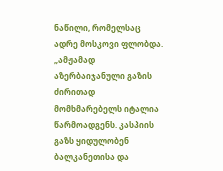ნაწილი, რომელსაც ადრე მოსკოვი ფლობდა.
„ამჟამად აზერბაიჯანული გაზის ძირითად მომხმარებელს იტალია წარმოადგენს. კასპიის გაზს ყიდულობენ ბალკანეთისა და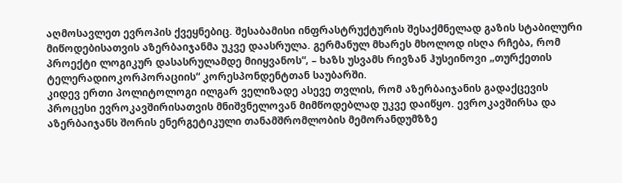აღმოსავლეთ ევროპის ქვეყნებიც. შესაბამისი ინფრასტრუქტურის შესაქმნელად გაზის სტაბილური მიწოდებისათვის აზერბაიჯანმა უკვე დაასრულა. გერმანულ მხარეს მხოლოდ ისღა რჩება, რომ პროექტი ლოგიკურ დასასრულამდე მიიყვანოს“, – ხაზს უსვამს რივზან ჰუსეინოვი „თურქეთის ტელერადიოკორპორაციის“ კორესპონდენტთან საუბარში.
კიდევ ერთი პოლიტოლოგი ილგარ ველიზადე ასევე თვლის, რომ აზერბაიჯანის გადაქცევის პროცესი ევროკავშირისათვის მნიშვნელოვან მიმწოდებლად უკვე დაიწყო. ევროკავშირსა და აზერბაიჯანს შორის ენერგეტიკული თანამშრომლობის მემორანდუმზზე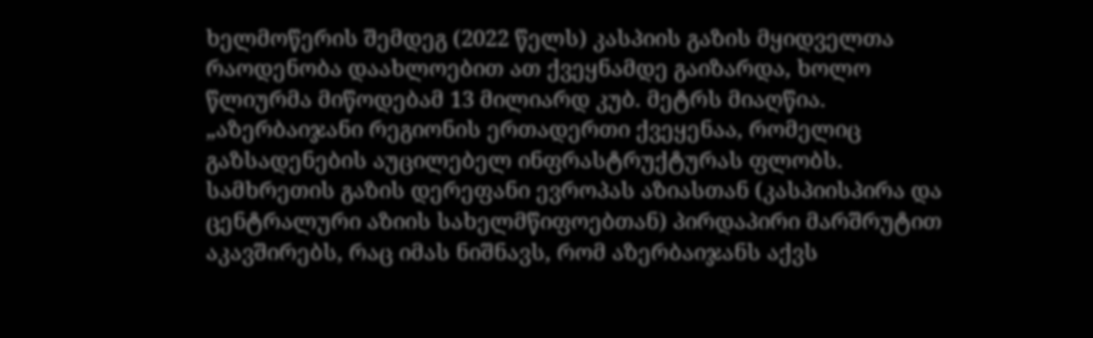ხელმოწერის შემდეგ (2022 წელს) კასპიის გაზის მყიდველთა რაოდენობა დაახლოებით ათ ქვეყნამდე გაიზარდა, ხოლო წლიურმა მიწოდებამ 13 მილიარდ კუბ. მეტრს მიაღწია.
„აზერბაიჯანი რეგიონის ერთადერთი ქვეყენაა, რომელიც გაზსადენების აუცილებელ ინფრასტრუქტურას ფლობს. სამხრეთის გაზის დერეფანი ევროპას აზიასთან (კასპიისპირა და ცენტრალური აზიის სახელმწიფოებთან) პირდაპირი მარშრუტით აკავშირებს, რაც იმას ნიშნავს, რომ აზერბაიჯანს აქვს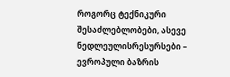როგორც ტექნიკური შესაძლებლობები, ასევე ნედლეულისრესურსები – ევროპული ბაზრის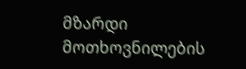მზარდი მოთხოვნილების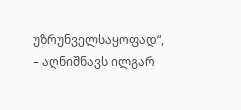უზრუნველსაყოფად“, – აღნიშნავს ილგარ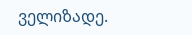ველიზადე.